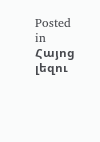Posted in Հայոց լեզու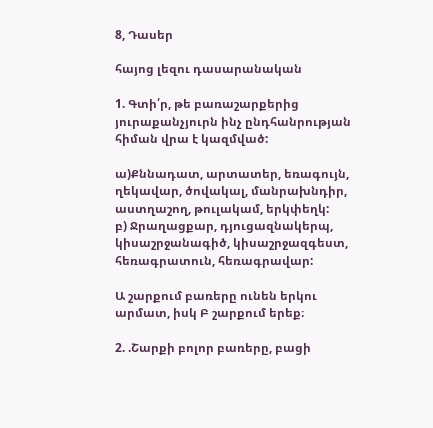8, Դասեր

հայոց լեզու դասարանական

1. Գտի՛ր, թե բառաշարքերից յուրաքանչյուրն ինչ ընդհանրության հիման վրա է կազմված:

ա)Քննադատ, արտատեր, եռագույն, ղեկավար, ծովակալ, մանրախնդիր, աստղաշող, թուլակամ, երկփեղկ:
բ) Ջրաղացքար, դյուցազնակերպ, կիսաշրջանագիծ, կիսաշրջազգեստ, հեռագրատուն, հեռագրավար:

Ա շարքում բառերը ունեն երկու արմատ, իսկ Բ շարքում երեք։

2. .Շարքի բոլոր բառերը, բացի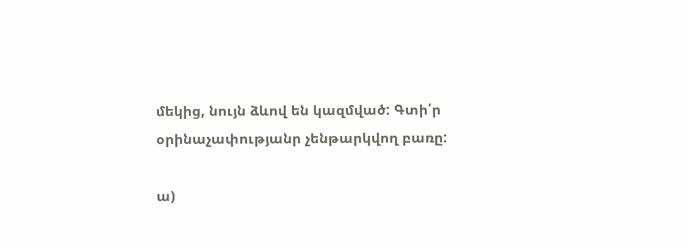մեկից, նույն ձևով են կազմված: Գտի՛ր օրինաչափությանր չենթարկվող բառը:

ա)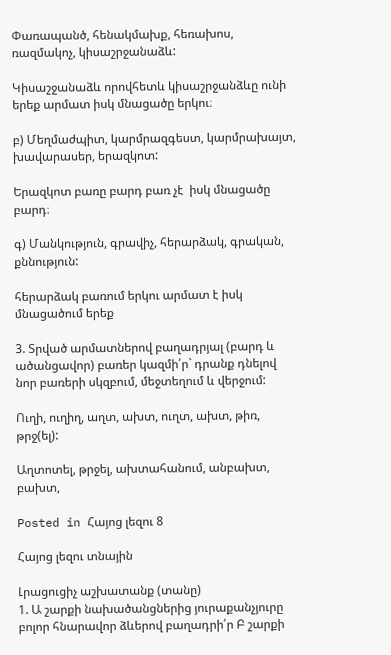Փառապանծ, հենակմախք, հեռախոս, ռազմակոչ, կիսաշրջանաձև:

Կիսաշջանաձև որովհետև կիսաշրջանձևը ունի երեք արմատ իսկ մնացածը երկու։

բ) Մեղմաժպիտ, կարմրազգեստ, կարմրախայտ, խավարասեր, երազկոտ:

Երազկոտ բառը բարդ բառ չէ  իսկ մնացածը բարդ։

գ) Մանկություն, գրավիչ, հերարձակ, գրական, քննություն:

հերարձակ բառում երկու արմատ է իսկ մնացածում երեք

3. Տրված արմատներով բաղադրյալ (բարդ և ածանցավոր) բառեր կազմի՛ր` դրանք դնելով նոր բառերի սկզբում, մեջտեղում և վերջում:

Ուղի, ուղիղ, աղտ, ախտ, ուղտ, ախտ, թիռ, թրջ(ել):

Աղտոտել, թրջել, ախտահանում, անբախտ, բախտ,

Posted in Հայոց լեզու 8

Հայոց լեզու տնային

Լրացուցիչ աշխատանք (տանը)
1. Ա շարքի նախածանցներից յուրաքանչյուրը բոլոր հնարավոր ձևերով բաղադրի՛ր Բ շարքի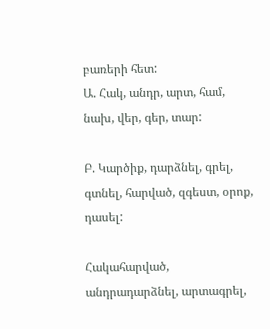բառերի հետ:
Ա. Հակ, անդր, արտ, համ, նախ, վեր, գեր, տար:

Բ. Կարծիք, դարձնել, գրել, գտնել, հարված, զգեստ, օրոք, դասել:

Հակահարված,  անդրադարձնել, արտագրել,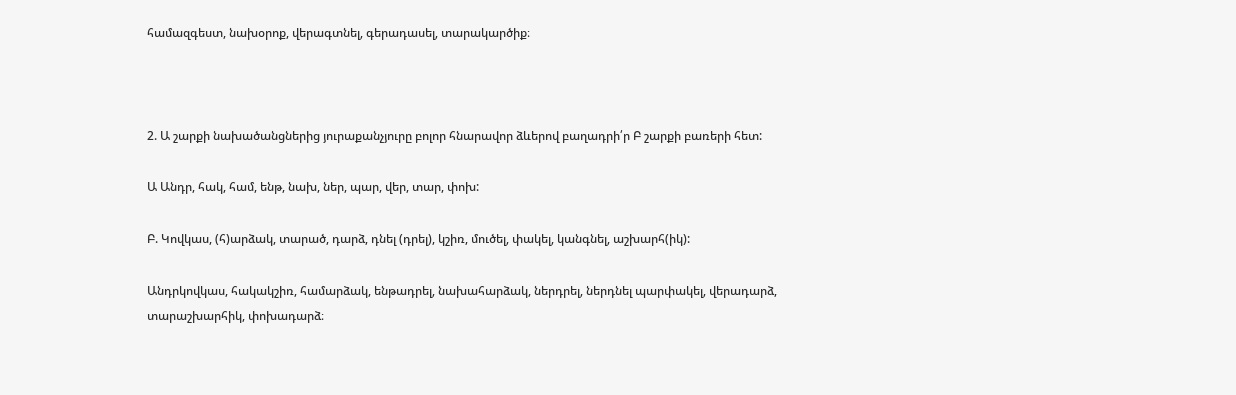համազգեստ, նախօրոք, վերագտնել, գերադասել, տարակարծիք։



2. Ա շարքի նախածանցներից յուրաքանչյուրը բոլոր հնարավոր ձևերով բաղադրի՛ր Բ շարքի բառերի հետ:

Ա Անդր, հակ, համ, ենթ, նախ, ներ, պար, վեր, տար, փոխ:

Բ. Կովկաս, (հ)արձակ, տարած, դարձ, դնել (դրել), կշիռ, մուծել, փակել, կանգնել, աշխարհ(իկ):

Անդրկովկաս, հակակշիռ, համարձակ, ենթադրել, նախահարձակ, ներդրել, ներդնել պարփակել, վերադարձ, տարաշխարհիկ, փոխադարձ։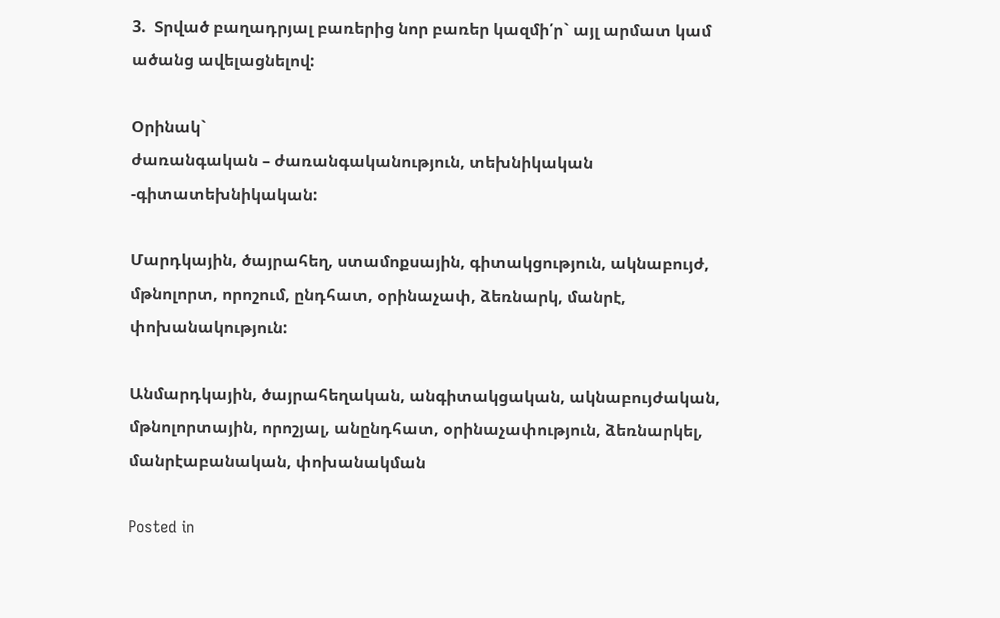3.  Տրված բաղադրյալ բառերից նոր բառեր կազմի՛ր` այլ արմատ կամ ածանց ավելացնելով:

Օրինակ`
ժառանգական – ժառանգականություն, տեխնիկական -գիտատեխնիկական:

Մարդկային, ծայրահեղ, ստամոքսային, գիտակցություն, ակնաբույժ, մթնոլորտ, որոշում, ընդհատ, օրինաչափ, ձեռնարկ, մանրէ, փոխանակություն:

Անմարդկային, ծայրահեղական, անգիտակցական, ակնաբույժական, մթնոլորտային, որոշյալ, անընդհատ, օրինաչափություն, ձեռնարկել, մանրէաբանական, փոխանակման

Posted in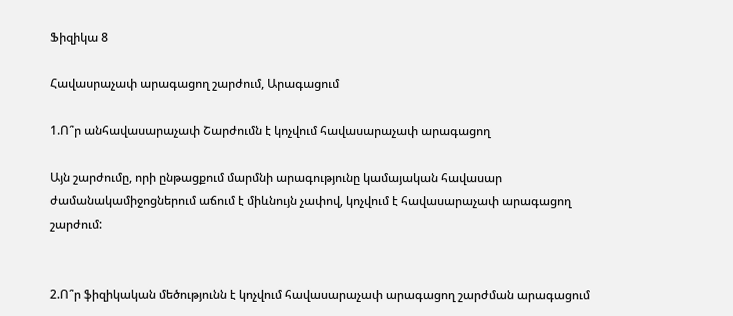Ֆիզիկա 8

Հավասրաչափ արագացող շարժում, Արագացում

1.Ո՞ր անհավասարաչափ Շարժումն է կոչվում հավասարաչափ արագացող

Այն շարժումը, որի ընթացքում մարմնի արագությունը կամայական հավասար ժամանակամիջոցներում աճում է միևնույն չափով, կոչվում է հավասարաչափ արագացող շարժում:


2.Ո՞ր ֆիզիկական մեծությունն է կոչվում հավասարաչափ արագացող շարժման արագացում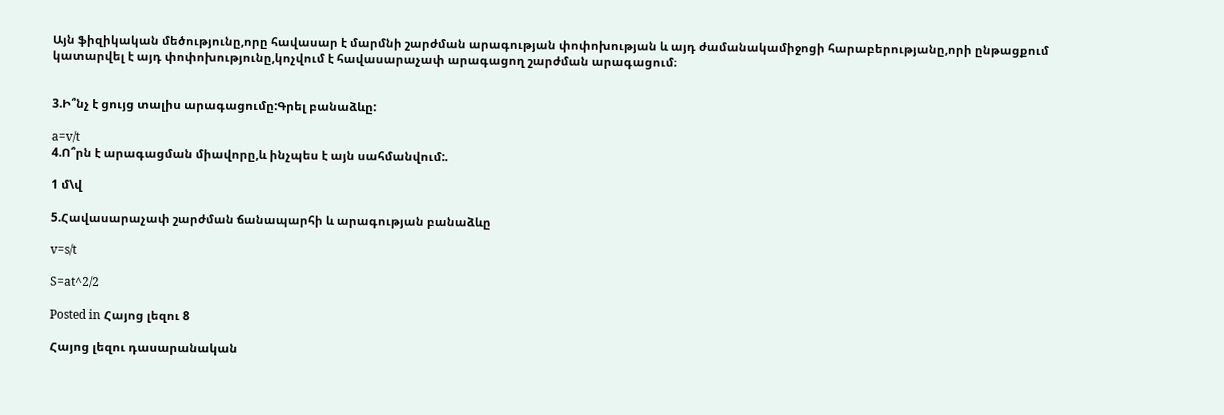Այն ֆիզիկական մեծությունը,որը հավասար է մարմնի շարժման արագության փոփոխության և այդ ժամանակամիջոցի հարաբերությանը,որի ընթացքում կատարվել է այդ փոփոխությունը,կոչվում է հավասարաչափ արագացող շարժման արագացում։


3.Ի՞նչ է ցույց տալիս արագացումը:Գրել բանաձևը:

a=v/t
4.Ո՞րն է արագացման միավորը,և ինչպես է այն սահմանվում:.

1 մ\վ

5.Հավասարաչափ շարժման ճանապարհի և արագության բանաձևը

v=s/t

S=at^2/2

Posted in Հայոց լեզու 8

Հայոց լեզու դասարանական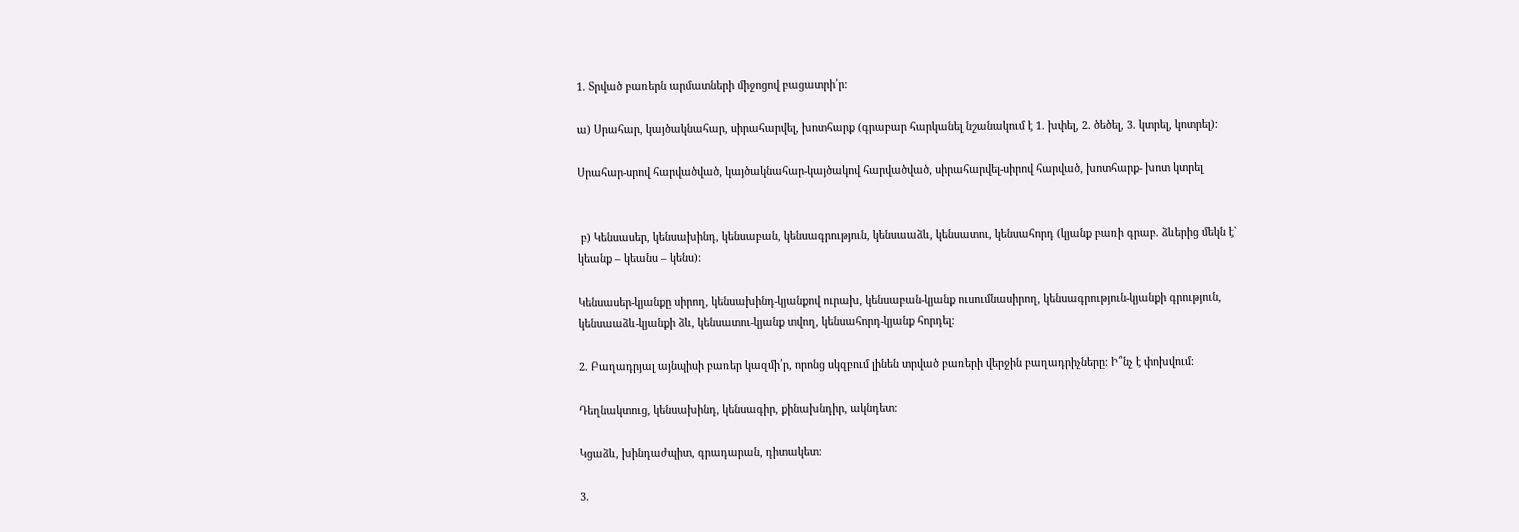1. Տրված բառերն արմատների միջոցով բացատրի՛ր:

ա) Սրահար, կայծակնահար, սիրահարվել, խոտհարք (գրաբար հարկանել նշանակում է 1. խփել, 2. ծեծել, 3. կտրել, կոտրել):

Սրահար-սրով հարվածված, կայծակնահար-կայծակով հարվածված, սիրահարվել-սիրով հարված, խոտհարք- խոտ կտրել


 բ) Կենսասեր, կենսախինդ, կենսաբան, կենսագրություն, կենսաաձև, կենսատու, կենսահորդ (կյանք բառի գրաբ. ձևերից մեկն է` կեանք – կեանս – կենս):

Կենսասեր-կյանքը սիրող, կենսախինդ-կյանքով ուրախ, կենսաբան-կյանք ուսումնասիրող, կենսագրություն-կյանքի գրություն, կենսաաձև-կյանքի ձև, կենսատու-կյանք տվող, կենսահորդ-կյանք հորդել։

2. Բաղադրյալ այնպիսի բառեր կազմի՛ր, որոնց սկզբում լինեն տրված բառերի վերջին բաղադրիչները: Ի՞նչ է փոխվում:

Դեղնակտուց, կենսախինդ, կենսագիր, քինախնդիր, ակնդետ:

Կցաձև, խինդաժպիտ, գրադարան, դիտակետ։

3.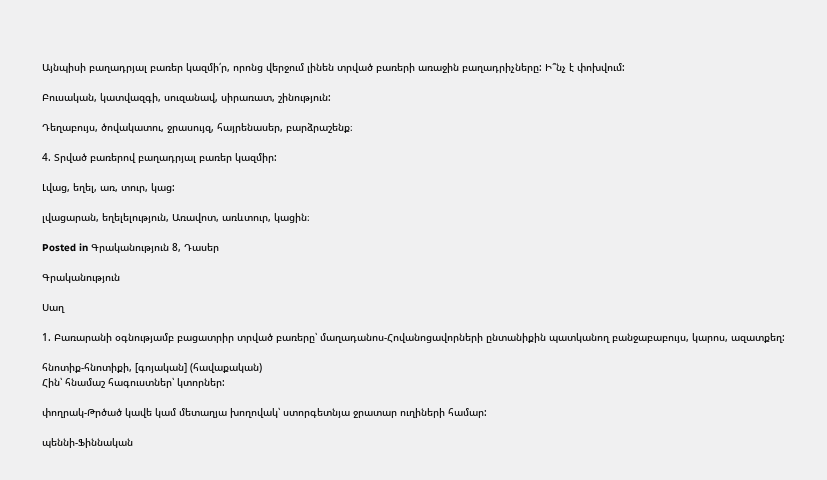Այնպիսի բաղադրյալ բառեր կազմի՛ր, որոնց վերջում լինեն տրված բառերի առաջին բաղադրիչները: Ի՞նչ է փոխվում:

Բուսական, կատվազգի, սուզանավ, սիրառատ, շինություն:

Դեղաբույս, ծովակատու, ջրասույզ, հայրենասեր, բարձրաշենք։

4. Տրված բառերով բաղադրյալ բառեր կազմիր:

Լվաց, եղել, առ, տուր, կաց:

լվացարան, եղելելություն, Առավոտ, առևտուր, կացին։

Posted in Գրականություն 8, Դասեր

Գրականություն

Սաղ

1. Բառարանի օգնությամբ բացատրիր տրված բառերը՝ մաղադանոս-Հովանոցավորների ընտանիքին պատկանող բանջաբաբույս, կարոս, ազատքեղ:

հնոտիք-հնոտիքի, [գոյական] (հավաքական)
Հին՝ հնամաշ հագուստներ՝ կտորներ:

փողրակ-Թրծած կավե կամ մետաղյա խողովակ՝ ստորգետնյա ջրատար ուղիների համար:

պեննի-Ֆիննական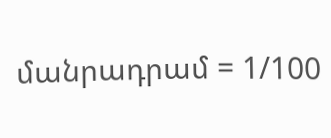մանրադրամ = 1/100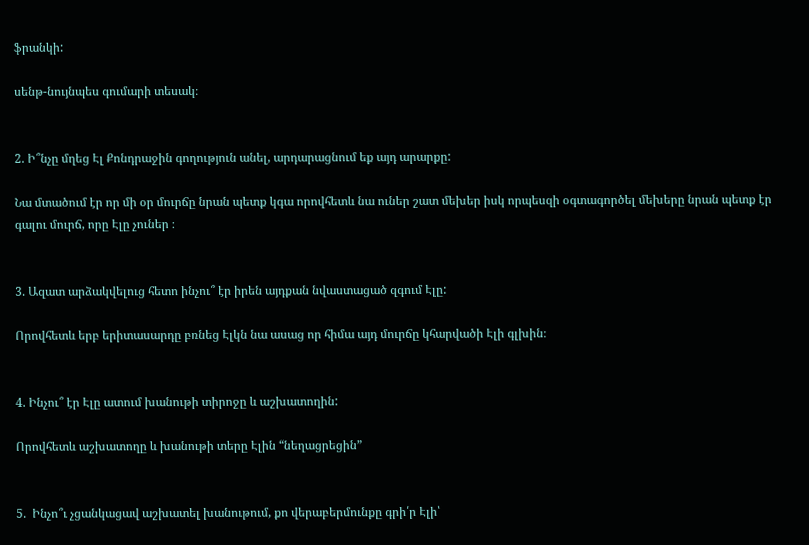ֆրանկի:

սենթ-նույնպես գումարի տեսակ։


2. Ի՞նչը մղեց Էլ Քոնդրաջին գողություն անել, արդարացնում եք այդ արարքը:

Նա մտածում էր որ մի օր մուրճը նրան պետք կգա որովհետև նա ուներ շատ մեխեր իսկ որպեսզի օգտագործել մեխերը նրան պետք էր գալու մուրճ, որը Էլը չուներ ։


3. Ազատ արձակվելուց հետո ինչու՞ էր իրեն այդքան նվաստացած զգում Էլը:

Որովհետև երբ երիտասարդը բռնեց Էլկն նա ասաց որ հիմա այդ մուրճը կհարվածի Էլի գլխին։


4. Ինչու՞ էր Էլը ատում խանութի տիրոջը և աշխատողին:

Որովհետև աշխատողը և խանութի տերը Էլին “նեղացրեցին”


5.  Ինչո՞ւ չցանկացավ աշխատել խանութում, քո վերաբերմունքը գրի՛ր Էլի՝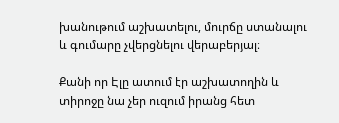խանութում աշխատելու, մուրճը ստանալու և գումարը չվերցնելու վերաբերյալ։

Քանի որ Էլը ատում էր աշխատողին և տիրոջը նա չեր ուզում իրանց հետ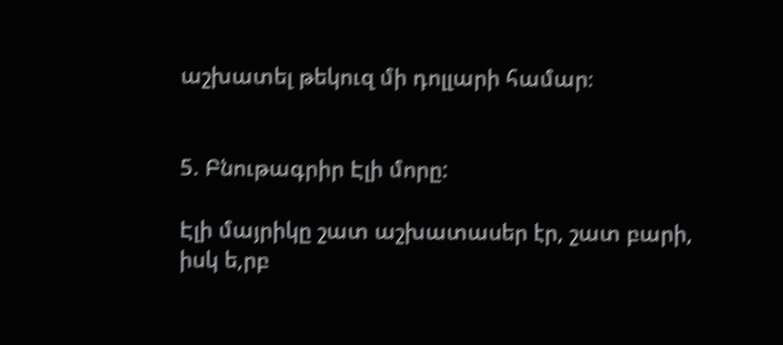աշխատել թեկուզ մի դոլլարի համար։


5. Բնութագրիր Էլի մորը:

Էլի մայրիկը շատ աշխատասեր էր, շատ բարի, իսկ ե,րբ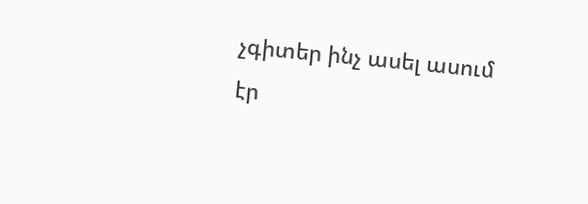չգիտեր ինչ ասել ասում էր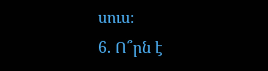սուս։
6. Ո՞րն է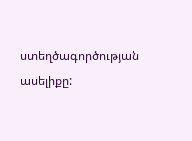ստեղծագործության ասելիքը: